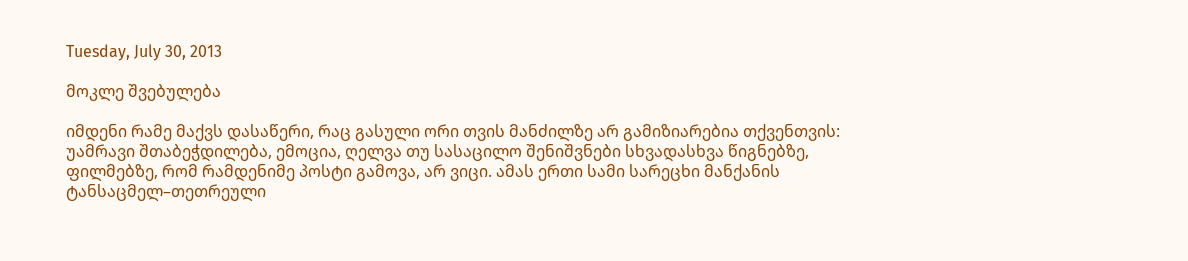Tuesday, July 30, 2013

მოკლე შვებულება

იმდენი რამე მაქვს დასაწერი, რაც გასული ორი თვის მანძილზე არ გამიზიარებია თქვენთვის: უამრავი შთაბეჭდილება, ემოცია, ღელვა თუ სასაცილო შენიშვნები სხვადასხვა წიგნებზე, ფილმებზე, რომ რამდენიმე პოსტი გამოვა, არ ვიცი. ამას ერთი სამი სარეცხი მანქანის ტანსაცმელ–თეთრეული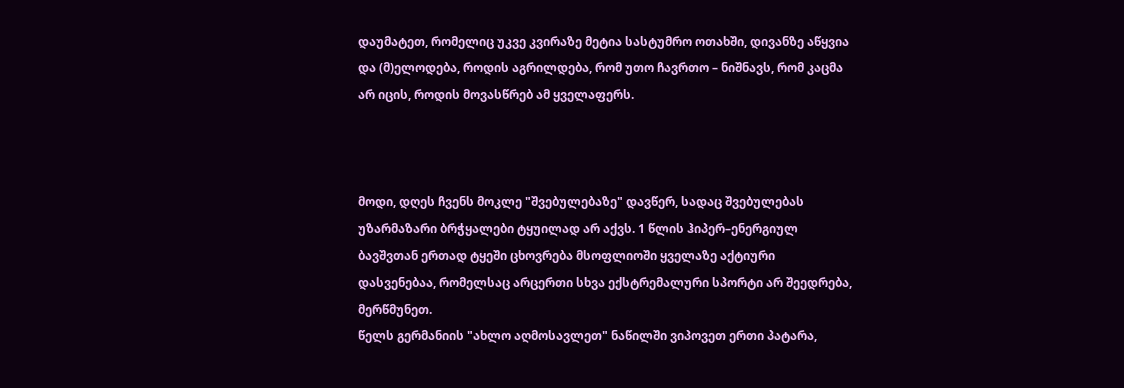დაუმატეთ, რომელიც უკვე კვირაზე მეტია სასტუმრო ოთახში, დივანზე აწყვია და (მ)ელოდება, როდის აგრილდება, რომ უთო ჩავრთო – ნიშნავს, რომ კაცმა არ იცის, როდის მოვასწრებ ამ ყველაფერს.



მოდი, დღეს ჩვენს მოკლე "შვებულებაზე" დავწერ, სადაც შვებულებას უზარმაზარი ბრჭყალები ტყუილად არ აქვს. 1 წლის ჰიპერ–ენერგიულ ბავშვთან ერთად ტყეში ცხოვრება მსოფლიოში ყველაზე აქტიური დასვენებაა, რომელსაც არცერთი სხვა ექსტრემალური სპორტი არ შეედრება, მერწმუნეთ.
წელს გერმანიის "ახლო აღმოსავლეთ" ნაწილში ვიპოვეთ ერთი პატარა,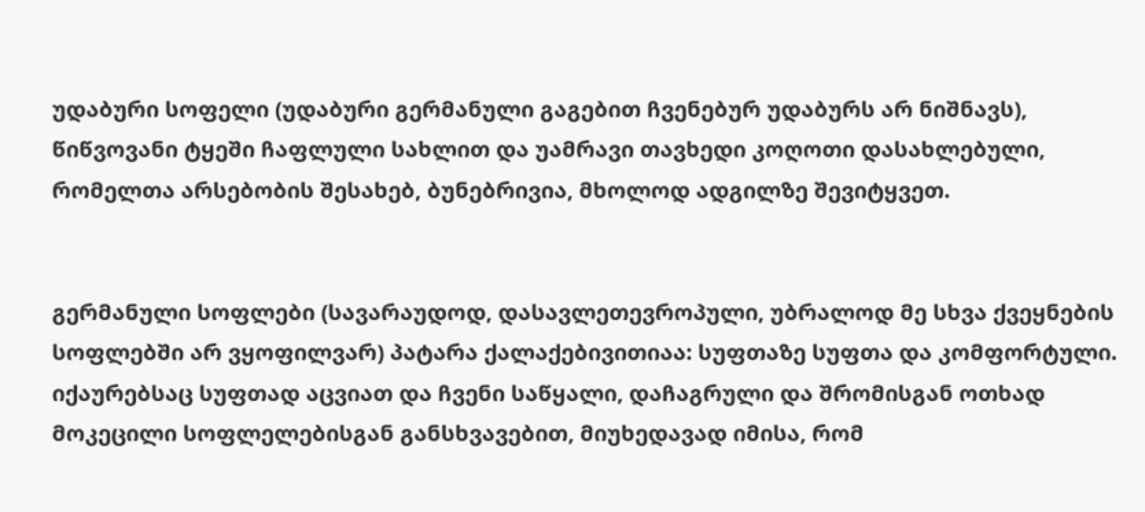უდაბური სოფელი (უდაბური გერმანული გაგებით ჩვენებურ უდაბურს არ ნიშნავს), წიწვოვანი ტყეში ჩაფლული სახლით და უამრავი თავხედი კოღოთი დასახლებული, რომელთა არსებობის შესახებ, ბუნებრივია, მხოლოდ ადგილზე შევიტყვეთ.


გერმანული სოფლები (სავარაუდოდ, დასავლეთევროპული, უბრალოდ მე სხვა ქვეყნების სოფლებში არ ვყოფილვარ) პატარა ქალაქებივითიაა: სუფთაზე სუფთა და კომფორტული. იქაურებსაც სუფთად აცვიათ და ჩვენი საწყალი, დაჩაგრული და შრომისგან ოთხად მოკეცილი სოფლელებისგან განსხვავებით, მიუხედავად იმისა, რომ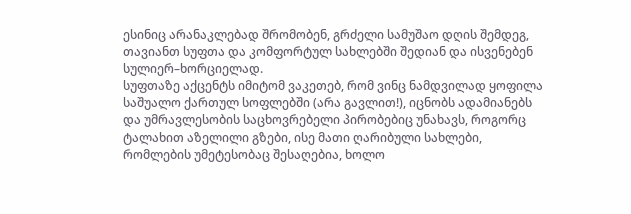ესინიც არანაკლებად შრომობენ, გრძელი სამუშაო დღის შემდეგ, თავიანთ სუფთა და კომფორტულ სახლებში შედიან და ისვენებენ სულიერ–ხორციელად.
სუფთაზე აქცენტს იმიტომ ვაკეთებ, რომ ვინც ნამდვილად ყოფილა საშუალო ქართულ სოფლებში (არა გავლით!), იცნობს ადამიანებს და უმრავლესობის საცხოვრებელი პირობებიც უნახავს, როგორც ტალახით აზელილი გზები, ისე მათი ღარიბული სახლები, რომლების უმეტესობაც შესაღებია, ხოლო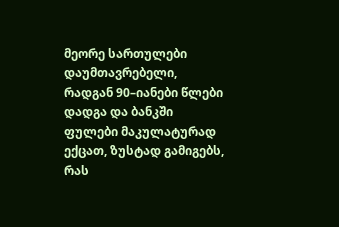მეორე სართულები დაუმთავრებელი, რადგან 90–იანები წლები დადგა და ბანკში ფულები მაკულატურად ექცათ, ზუსტად გამიგებს, რას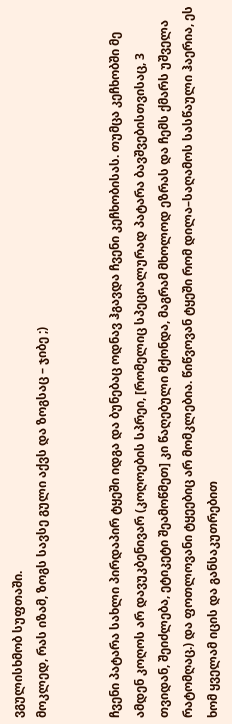ვგულისხმობ სუფთაში.
მოკლედ, რას იზამ, ზოგს სავსე გული აქვს და ზოგსაც – ჯიბე ;)


ჩვენი პატარა სახლი პირდაპირ ტყეში იდგა და ბუნებაც ოდნავ ჰგავდა ჩვენი კეჩხობისას. თუმცა კეჩხობში მე ამდენ კოღოს არ დავუკბენივარ (კოღოების სპრეი, [რომელიც სპეციალურად პატარა ბავშვებისთვისაც, 3 თვიდან, შეიძლება, ეტიკეტი შეამოწმეთ] კი წაღებული მქონდა, მაგრამ მხოლოდ ეზრას და ჩემს ქმარს უშველა რატომღაც.) და ფოთლოვანი ტყეებიც არ მომკლებია. წიწვოვან ტყეში რომ დილა–საღამოს სასწაული ჰაერია, ეს ხომ ყველამ იცის და განსაკუთრებით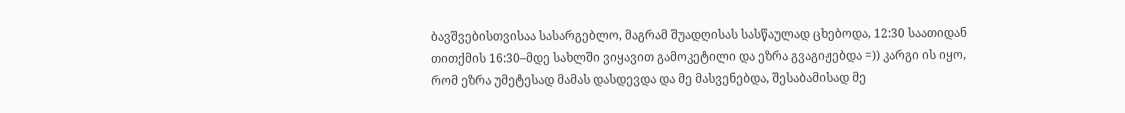ბავშვებისთვისაა სასარგებლო, მაგრამ შუადღისას სასწაულად ცხებოდა, 12:30 საათიდან თითქმის 16:30–მდე სახლში ვიყავით გამოკეტილი და ეზრა გვაგიჟებდა =)) კარგი ის იყო, რომ ეზრა უმეტესად მამას დასდევდა და მე მასვენებდა, შესაბამისად მე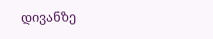დივანზე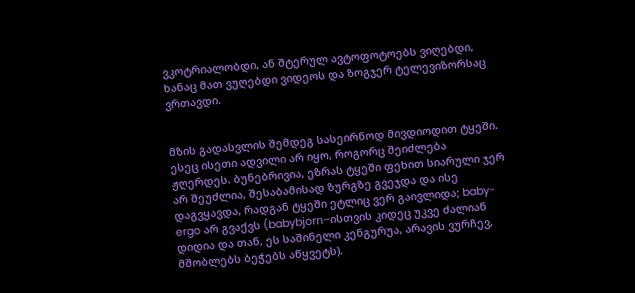ვკოტრიალობდი, ან შტერულ ავტოფოტოებს ვიღებდი, ხანაც მათ ვუღებდი ვიდეოს და ზოგჯერ ტელევიზორსაც ვრთავდი.


მზის გადასვლის შემდეგ სასეირნოდ მივდიოდით ტყეში.
ესეც ისეთი ადვილი არ იყო, როგორც შეიძლება ჟღერდეს. ბუნებრივია, ეზრას ტყეში ფეხით სიარული ჯერ არ შეუძლია, შესაბამისად ზურგზე გვეჯდა და ისე დაგვყავდა, რადგან ტყეში ეტლიც ვერ გაივლიდა; baby-ergo არ გვაქვს (babybjorn–ისთვის კიდეც უკვე ძალიან დიდია და თან, ეს საშინელი კენგურუა, არავის ვურჩევ, მშობლებს ბეჭებს აწყვეტს).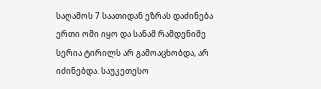საღამოს 7 საათიდან ეზრას დაძინება ერთი ომი იყო და სანამ რამდენიმე სერია ტირილს არ გამოაცხობდა, არ იძინებდა. საუკეთესო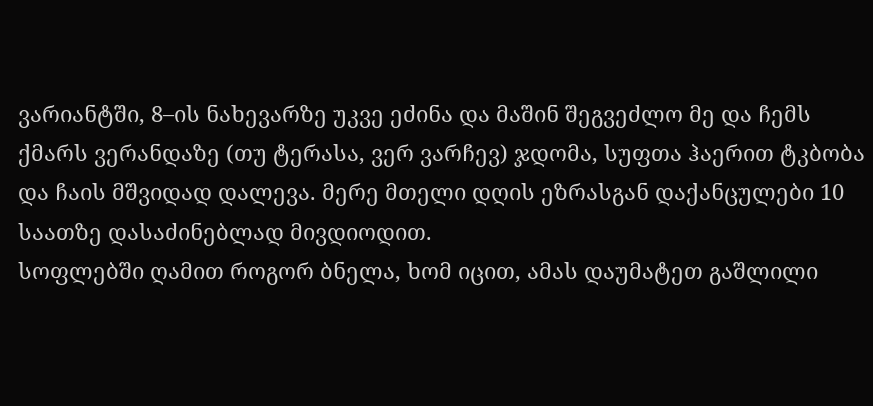ვარიანტში, 8–ის ნახევარზე უკვე ეძინა და მაშინ შეგვეძლო მე და ჩემს ქმარს ვერანდაზე (თუ ტერასა, ვერ ვარჩევ) ჯდომა, სუფთა ჰაერით ტკბობა და ჩაის მშვიდად დალევა. მერე მთელი დღის ეზრასგან დაქანცულები 10 საათზე დასაძინებლად მივდიოდით.
სოფლებში ღამით როგორ ბნელა, ხომ იცით, ამას დაუმატეთ გაშლილი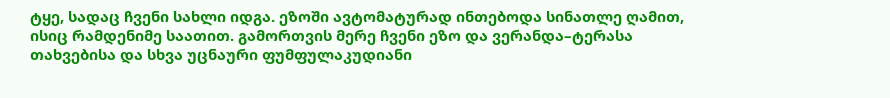ტყე, სადაც ჩვენი სახლი იდგა. ეზოში ავტომატურად ინთებოდა სინათლე ღამით, ისიც რამდენიმე საათით. გამორთვის მერე ჩვენი ეზო და ვერანდა–ტერასა თახვებისა და სხვა უცნაური ფუმფულაკუდიანი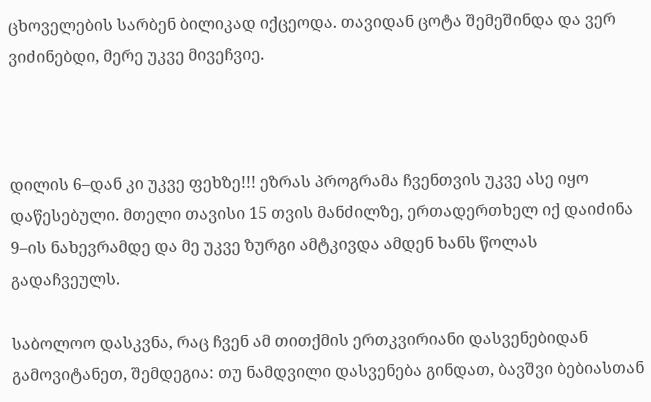ცხოველების სარბენ ბილიკად იქცეოდა. თავიდან ცოტა შემეშინდა და ვერ ვიძინებდი, მერე უკვე მივეჩვიე.



დილის 6–დან კი უკვე ფეხზე!!! ეზრას პროგრამა ჩვენთვის უკვე ასე იყო დაწესებული. მთელი თავისი 15 თვის მანძილზე, ერთადერთხელ იქ დაიძინა 9–ის ნახევრამდე და მე უკვე ზურგი ამტკივდა ამდენ ხანს წოლას გადაჩვეულს.

საბოლოო დასკვნა, რაც ჩვენ ამ თითქმის ერთკვირიანი დასვენებიდან გამოვიტანეთ, შემდეგია: თუ ნამდვილი დასვენება გინდათ, ბავშვი ბებიასთან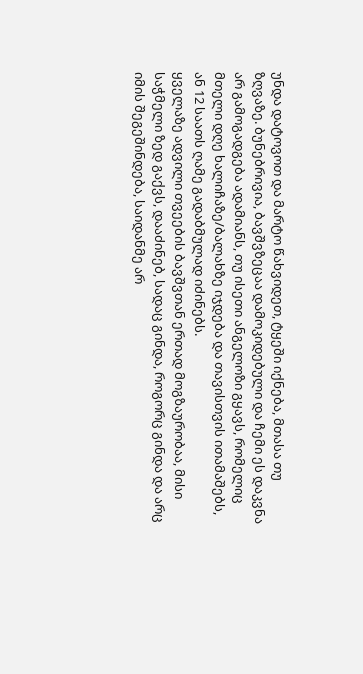უნდა დატოვოთ და მარტო წახვიდეთ, ტყეში იქნება, მთასა თუ ზღვაზე. ბუნებრივია, ბავშვზეცაა დამოკიდებული და ჩემი ეს დაკვნა არ გამოგადგება ადამიანს, თუ ისეთი ანგელოზი გყავს, რომელიც მთელი დღე ხალიჩაზე/ბალახზე იჯდება და თავისთვის ითამაშებს, ან 12 საათს ღამე გადაბმულად იძინებს.
ყველაზე ადვილი თვეების ბავშვთან ერთად მოგზაურობაა, მისი საჭმელი ზედ გაქვს, დააძინებ, სადაც გინდა, როგორც გინდა და არც იმის შეგეშინდება, საიდანმე არ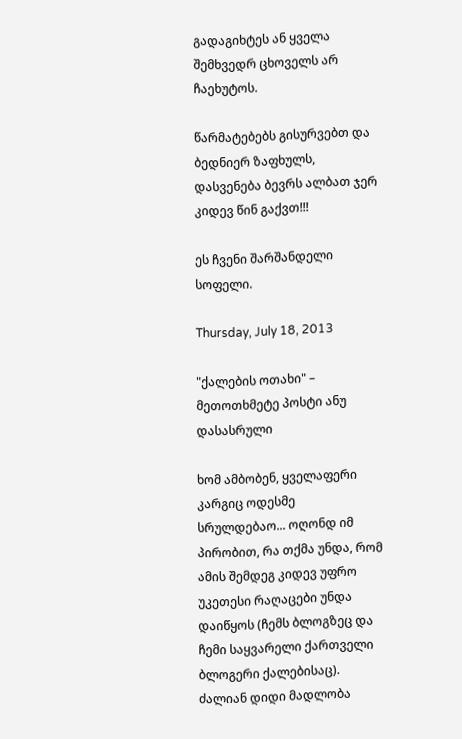გადაგიხტეს ან ყველა შემხვედრ ცხოველს არ ჩაეხუტოს.

წარმატებებს გისურვებთ და ბედნიერ ზაფხულს, დასვენება ბევრს ალბათ ჯერ კიდევ წინ გაქვთ!!!

ეს ჩვენი შარშანდელი სოფელი.

Thursday, July 18, 2013

"ქალების ოთახი" – მეთოთხმეტე პოსტი ანუ დასასრული

ხომ ამბობენ, ყველაფერი კარგიც ოდესმე სრულდებაო... ოღონდ იმ პირობით, რა თქმა უნდა, რომ ამის შემდეგ კიდევ უფრო უკეთესი რაღაცები უნდა დაიწყოს (ჩემს ბლოგზეც და ჩემი საყვარელი ქართველი ბლოგერი ქალებისაც).
ძალიან დიდი მადლობა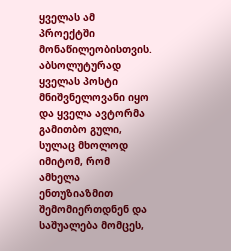ყველას ამ პროექტში მონაწილეობისთვის.
აბსოლუტურად ყველას პოსტი მნიშვნელოვანი იყო და ყველა ავტორმა გამითბო გული, სულაც მხოლოდ იმიტომ, რომ ამხელა ენთუზიაზმით შემომიერთდნენ და საშუალება მომცეს,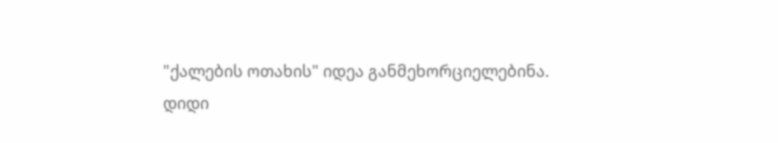"ქალების ოთახის" იდეა განმეხორციელებინა.
დიდი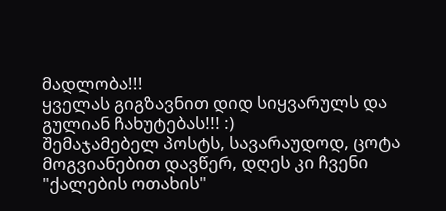მადლობა!!!
ყველას გიგზავნით დიდ სიყვარულს და გულიან ჩახუტებას!!! :)
შემაჯამებელ პოსტს, სავარაუდოდ, ცოტა მოგვიანებით დავწერ, დღეს კი ჩვენი "ქალების ოთახის"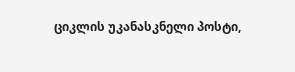ციკლის უკანასკნელი პოსტი,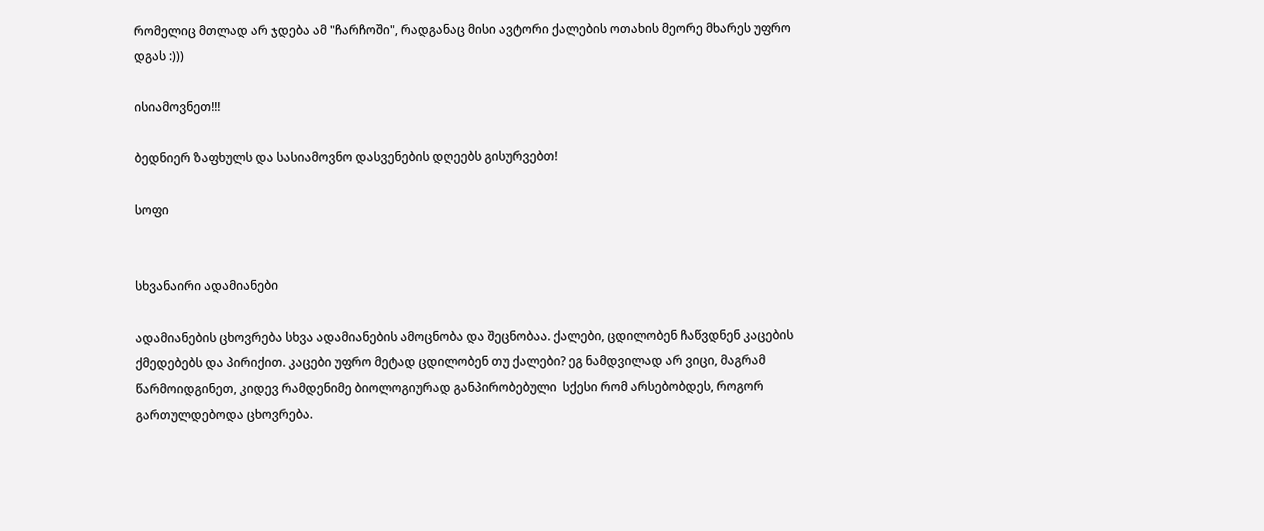რომელიც მთლად არ ჯდება ამ "ჩარჩოში", რადგანაც მისი ავტორი ქალების ოთახის მეორე მხარეს უფრო დგას :)))

ისიამოვნეთ!!!

ბედნიერ ზაფხულს და სასიამოვნო დასვენების დღეებს გისურვებთ!

სოფი


სხვანაირი ადამიანები

ადამიანების ცხოვრება სხვა ადამიანების ამოცნობა და შეცნობაა. ქალები, ცდილობენ ჩაწვდნენ კაცების ქმედებებს და პირიქით. კაცები უფრო მეტად ცდილობენ თუ ქალები? ეგ ნამდვილად არ ვიცი, მაგრამ წარმოიდგინეთ, კიდევ რამდენიმე ბიოლოგიურად განპირობებული  სქესი რომ არსებობდეს, როგორ გართულდებოდა ცხოვრება.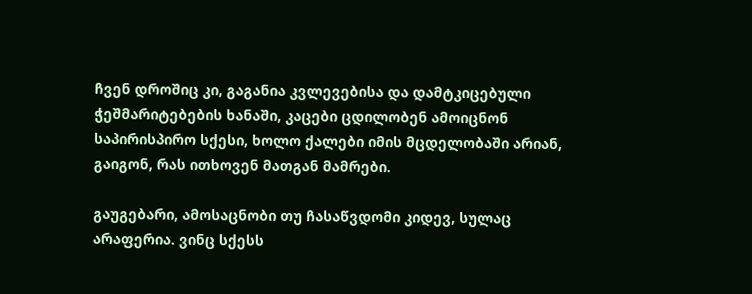ჩვენ დროშიც კი, გაგანია კვლევებისა და დამტკიცებული ჭეშმარიტებების ხანაში, კაცები ცდილობენ ამოიცნონ საპირისპირო სქესი, ხოლო ქალები იმის მცდელობაში არიან, გაიგონ, რას ითხოვენ მათგან მამრები.

გაუგებარი, ამოსაცნობი თუ ჩასაწვდომი კიდევ, სულაც არაფერია. ვინც სქესს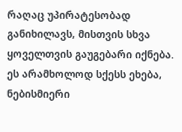რაღაც უპირატესობად განიხილავს, მისთვის სხვა ყოველთვის გაუგებარი იქნება. ეს არამხოლოდ სქესს ეხება, ნებისმიერი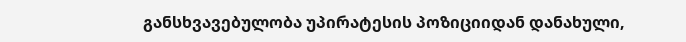განსხვავებულობა უპირატესის პოზიციიდან დანახული,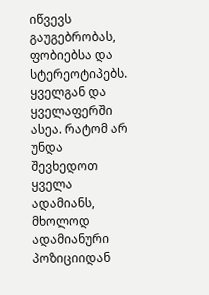იწვევს გაუგებრობას, ფობიებსა და სტერეოტიპებს. ყველგან და ყველაფერში ასეა. რატომ არ უნდა შევხედოთ ყველა ადამიანს, მხოლოდ ადამიანური პოზიციიდან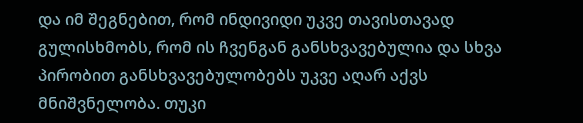და იმ შეგნებით, რომ ინდივიდი უკვე თავისთავად გულისხმობს, რომ ის ჩვენგან განსხვავებულია და სხვა პირობით განსხვავებულობებს უკვე აღარ აქვს მნიშვნელობა. თუკი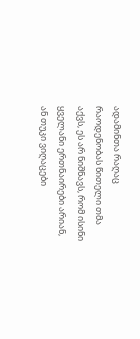ადამინთა რაღაც რაოდენობას წითელი თმა აქვს, ეს არ ნიშნავს, რომ ისინი ყველანი ერთნაირები არიან, ან თუკი ვიღაცები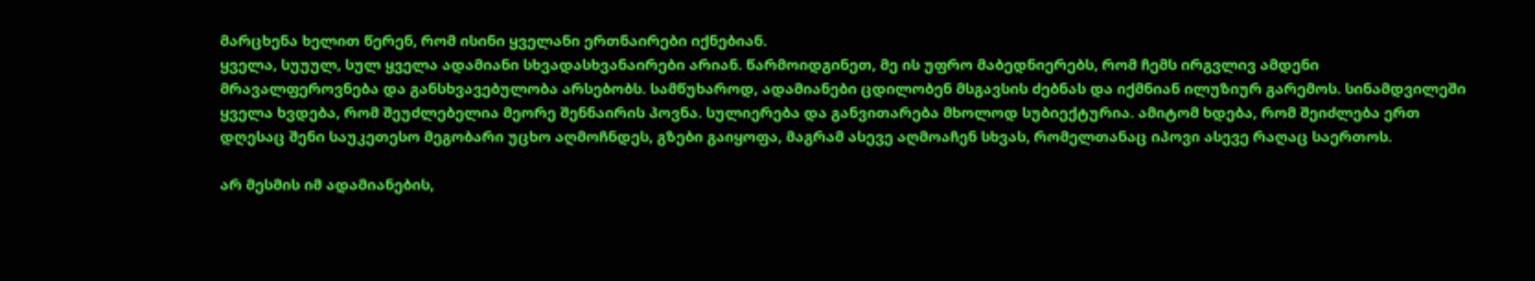მარცხენა ხელით წერენ, რომ ისინი ყველანი ერთნაირები იქნებიან.
ყველა, სუუულ, სულ ყველა ადამიანი სხვადასხვანაირები არიან. წარმოიდგინეთ, მე ის უფრო მაბედნიერებს, რომ ჩემს ირგვლივ ამდენი მრავალფეროვნება და განსხვავებულობა არსებობს. სამწუხაროდ, ადამიანები ცდილობენ მსგავსის ძებნას და იქმნიან ილუზიურ გარემოს. სინამდვილეში ყველა ხვდება, რომ შეუძლებელია მეორე შენნაირის პოვნა. სულიერება და განვითარება მხოლოდ სუბიექტურია. ამიტომ ხდება, რომ შეიძლება ერთ დღესაც შენი საუკეთესო მეგობარი უცხო აღმოჩნდეს, გზები გაიყოფა, მაგრამ ასევე აღმოაჩენ სხვას, რომელთანაც იპოვი ასევე რაღაც საერთოს.

არ მესმის იმ ადამიანების,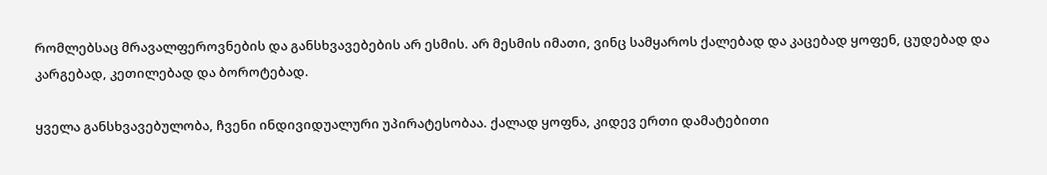რომლებსაც მრავალფეროვნების და განსხვავებების არ ესმის. არ მესმის იმათი, ვინც სამყაროს ქალებად და კაცებად ყოფენ, ცუდებად და კარგებად, კეთილებად და ბოროტებად.

ყველა განსხვავებულობა, ჩვენი ინდივიდუალური უპირატესობაა. ქალად ყოფნა, კიდევ ერთი დამატებითი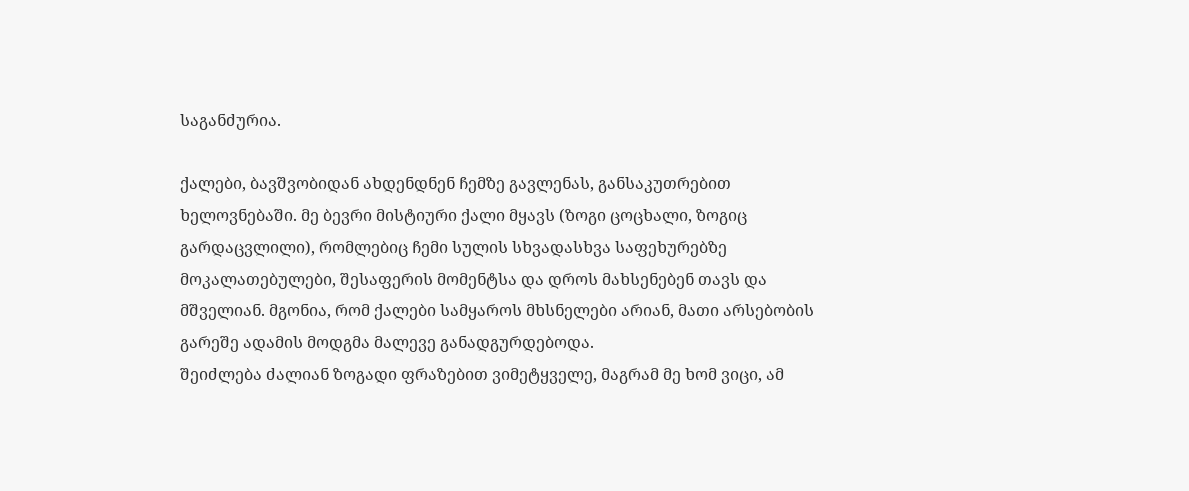საგანძურია.

ქალები, ბავშვობიდან ახდენდნენ ჩემზე გავლენას, განსაკუთრებით ხელოვნებაში. მე ბევრი მისტიური ქალი მყავს (ზოგი ცოცხალი, ზოგიც გარდაცვლილი), რომლებიც ჩემი სულის სხვადასხვა საფეხურებზე მოკალათებულები, შესაფერის მომენტსა და დროს მახსენებენ თავს და მშველიან. მგონია, რომ ქალები სამყაროს მხსნელები არიან, მათი არსებობის გარეშე ადამის მოდგმა მალევე განადგურდებოდა.
შეიძლება ძალიან ზოგადი ფრაზებით ვიმეტყველე, მაგრამ მე ხომ ვიცი, ამ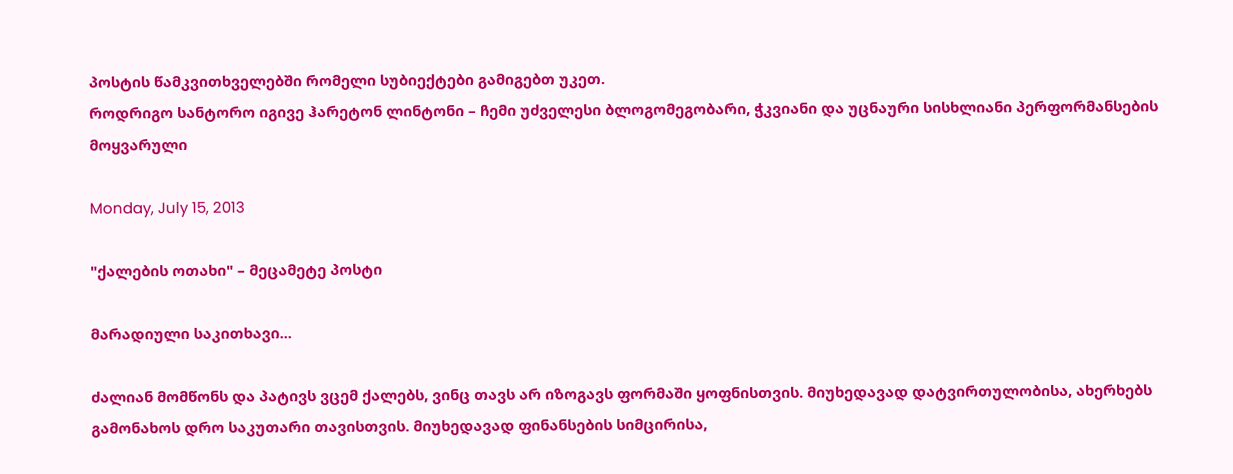პოსტის წამკვითხველებში რომელი სუბიექტები გამიგებთ უკეთ.
როდრიგო სანტორო იგივე ჰარეტონ ლინტონი – ჩემი უძველესი ბლოგომეგობარი, ჭკვიანი და უცნაური სისხლიანი პერფორმანსების მოყვარული

Monday, July 15, 2013

"ქალების ოთახი" – მეცამეტე პოსტი

მარადიული საკითხავი...

ძალიან მომწონს და პატივს ვცემ ქალებს, ვინც თავს არ იზოგავს ფორმაში ყოფნისთვის. მიუხედავად დატვირთულობისა, ახერხებს გამონახოს დრო საკუთარი თავისთვის. მიუხედავად ფინანსების სიმცირისა,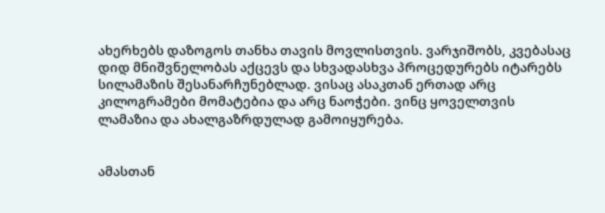ახერხებს დაზოგოს თანხა თავის მოვლისთვის. ვარჯიშობს, კვებასაც დიდ მნიშვნელობას აქცევს და სხვადასხვა პროცედურებს იტარებს სილამაზის შესანარჩუნებლად. ვისაც ასაკთან ერთად არც კილოგრამები მომატებია და არც ნაოჭები. ვინც ყოველთვის ლამაზია და ახალგაზრდულად გამოიყურება.


ამასთან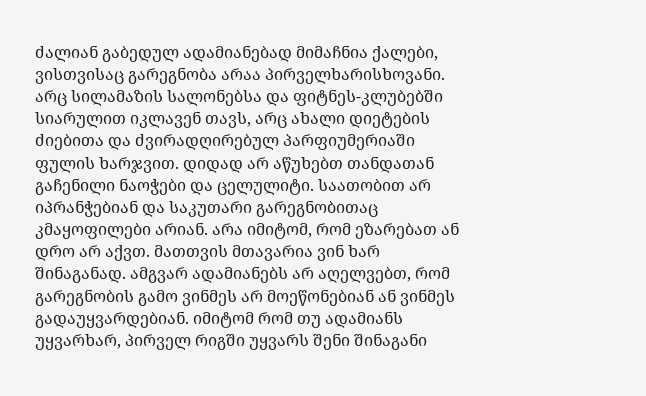ძალიან გაბედულ ადამიანებად მიმაჩნია ქალები, ვისთვისაც გარეგნობა არაა პირველხარისხოვანი. არც სილამაზის სალონებსა და ფიტნეს-კლუბებში სიარულით იკლავენ თავს, არც ახალი დიეტების ძიებითა და ძვირადღირებულ პარფიუმერიაში ფულის ხარჯვით. დიდად არ აწუხებთ თანდათან გაჩენილი ნაოჭები და ცელულიტი. საათობით არ იპრანჭებიან და საკუთარი გარეგნობითაც კმაყოფილები არიან. არა იმიტომ, რომ ეზარებათ ან დრო არ აქვთ. მათთვის მთავარია ვინ ხარ შინაგანად. ამგვარ ადამიანებს არ აღელვებთ, რომ გარეგნობის გამო ვინმეს არ მოეწონებიან ან ვინმეს გადაუყვარდებიან. იმიტომ რომ თუ ადამიანს უყვარხარ, პირველ რიგში უყვარს შენი შინაგანი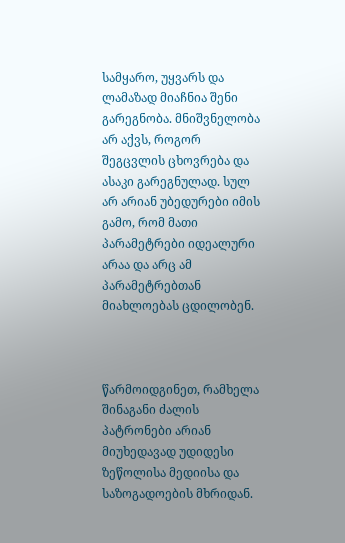სამყარო, უყვარს და ლამაზად მიაჩნია შენი გარეგნობა. მნიშვნელობა არ აქვს, როგორ შეგცვლის ცხოვრება და ასაკი გარეგნულად. სულ არ არიან უბედურები იმის გამო, რომ მათი პარამეტრები იდეალური არაა და არც ამ პარამეტრებთან მიახლოებას ცდილობენ.



წარმოიდგინეთ, რამხელა შინაგანი ძალის პატრონები არიან მიუხედავად უდიდესი ზეწოლისა მედიისა და საზოგადოების მხრიდან.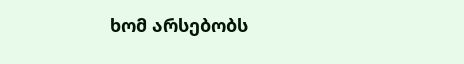ხომ არსებობს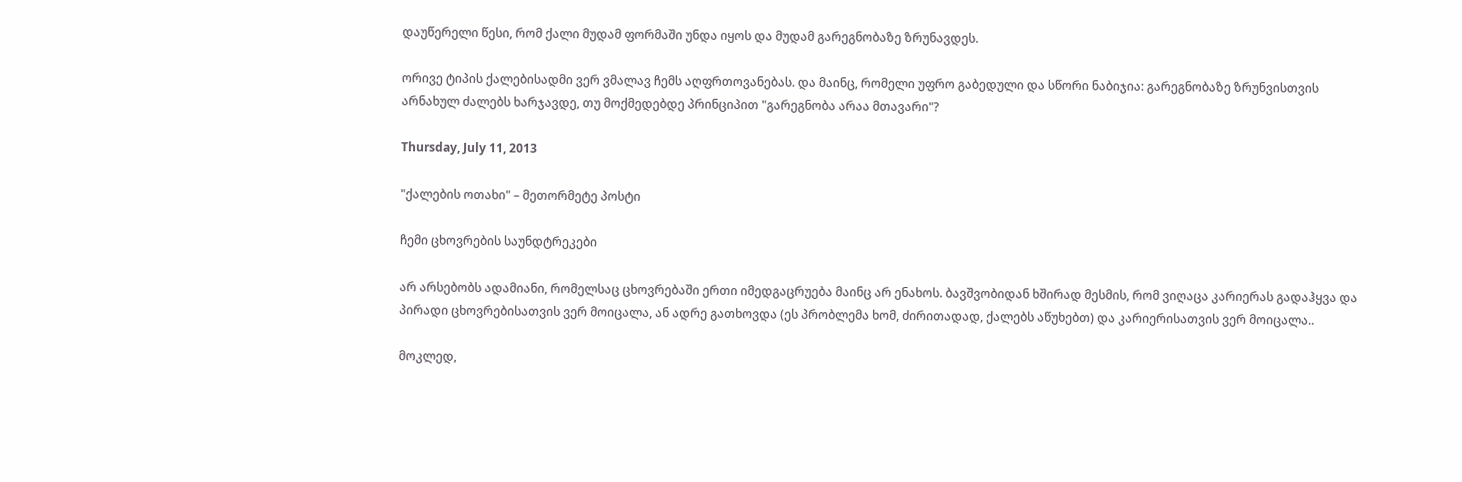დაუწერელი წესი, რომ ქალი მუდამ ფორმაში უნდა იყოს და მუდამ გარეგნობაზე ზრუნავდეს.

ორივე ტიპის ქალებისადმი ვერ ვმალავ ჩემს აღფრთოვანებას. და მაინც, რომელი უფრო გაბედული და სწორი ნაბიჯია: გარეგნობაზე ზრუნვისთვის არნახულ ძალებს ხარჯავდე, თუ მოქმედებდე პრინციპით "გარეგნობა არაა მთავარი"?

Thursday, July 11, 2013

"ქალების ოთახი" – მეთორმეტე პოსტი

ჩემი ცხოვრების საუნდტრეკები

არ არსებობს ადამიანი, რომელსაც ცხოვრებაში ერთი იმედგაცრუება მაინც არ ენახოს. ბავშვობიდან ხშირად მესმის, რომ ვიღაცა კარიერას გადაჰყვა და პირადი ცხოვრებისათვის ვერ მოიცალა, ან ადრე გათხოვდა (ეს პრობლემა ხომ, ძირითადად, ქალებს აწუხებთ) და კარიერისათვის ვერ მოიცალა..

მოკლედ,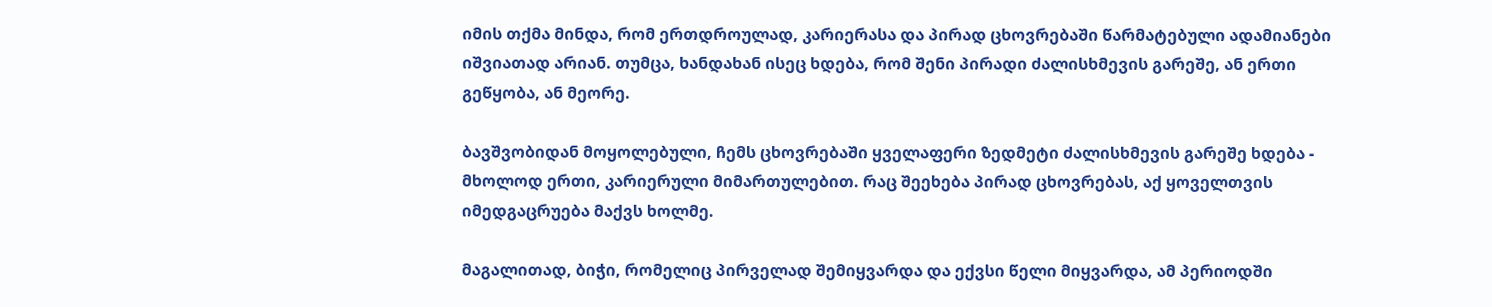იმის თქმა მინდა, რომ ერთდროულად, კარიერასა და პირად ცხოვრებაში წარმატებული ადამიანები იშვიათად არიან. თუმცა, ხანდახან ისეც ხდება, რომ შენი პირადი ძალისხმევის გარეშე, ან ერთი გეწყობა, ან მეორე.

ბავშვობიდან მოყოლებული, ჩემს ცხოვრებაში ყველაფერი ზედმეტი ძალისხმევის გარეშე ხდება -  მხოლოდ ერთი, კარიერული მიმართულებით. რაც შეეხება პირად ცხოვრებას, აქ ყოველთვის იმედგაცრუება მაქვს ხოლმე.

მაგალითად, ბიჭი, რომელიც პირველად შემიყვარდა და ექვსი წელი მიყვარდა, ამ პერიოდში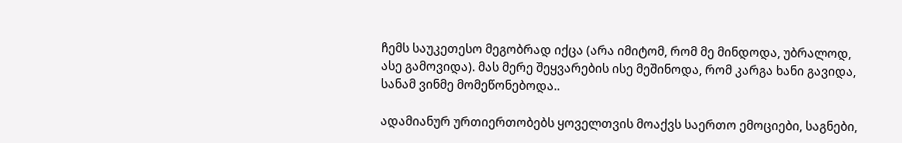ჩემს საუკეთესო მეგობრად იქცა (არა იმიტომ, რომ მე მინდოდა, უბრალოდ, ასე გამოვიდა). მას მერე შეყვარების ისე მეშინოდა, რომ კარგა ხანი გავიდა, სანამ ვინმე მომეწონებოდა..

ადამიანურ ურთიერთობებს ყოველთვის მოაქვს საერთო ემოციები, საგნები,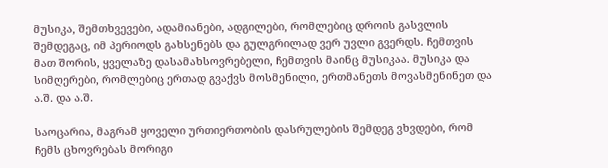მუსიკა, შემთხვევები, ადამიანები, ადგილები, რომლებიც დროის გასვლის შემდეგაც, იმ პერიოდს გახსენებს და გულგრილად ვერ უვლი გვერდს. ჩემთვის მათ შორის, ყველაზე დასამახსოვრებელი, ჩემთვის მაინც მუსიკაა. მუსიკა და სიმღერები, რომლებიც ერთად გვაქვს მოსმენილი, ერთმანეთს მოვასმენინეთ და ა.შ. და ა.შ.

საოცარია, მაგრამ ყოველი ურთიერთობის დასრულების შემდეგ ვხვდები, რომ ჩემს ცხოვრებას მორიგი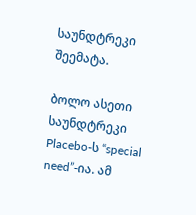საუნდტრეკი შეემატა.

ბოლო ასეთი საუნდტრეკი Placebo-ს “special need”-ია. ამ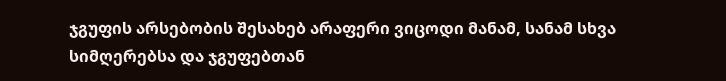ჯგუფის არსებობის შესახებ არაფერი ვიცოდი მანამ, სანამ სხვა სიმღერებსა და ჯგუფებთან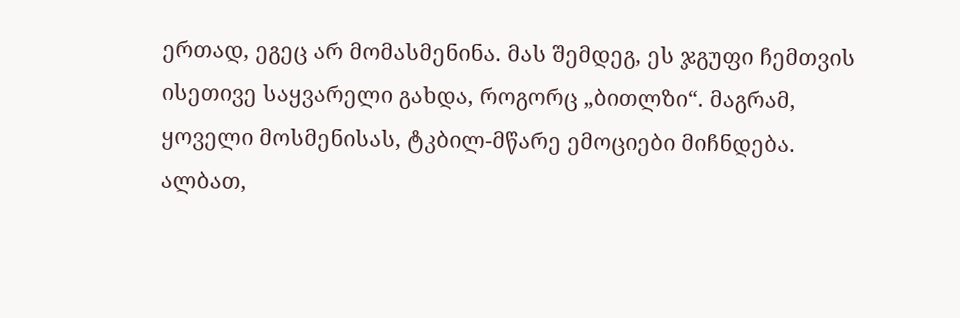ერთად, ეგეც არ მომასმენინა. მას შემდეგ, ეს ჯგუფი ჩემთვის ისეთივე საყვარელი გახდა, როგორც „ბითლზი“. მაგრამ, ყოველი მოსმენისას, ტკბილ-მწარე ემოციები მიჩნდება. ალბათ,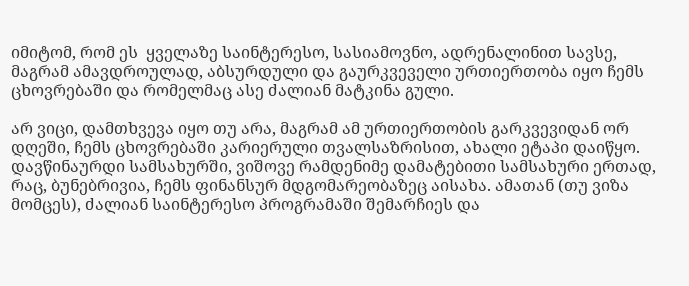იმიტომ, რომ ეს  ყველაზე საინტერესო, სასიამოვნო, ადრენალინით სავსე, მაგრამ ამავდროულად, აბსურდული და გაურკვეველი ურთიერთობა იყო ჩემს ცხოვრებაში და რომელმაც ასე ძალიან მატკინა გული.

არ ვიცი, დამთხვევა იყო თუ არა, მაგრამ ამ ურთიერთობის გარკვევიდან ორ დღეში, ჩემს ცხოვრებაში კარიერული თვალსაზრისით, ახალი ეტაპი დაიწყო. დავწინაურდი სამსახურში, ვიშოვე რამდენიმე დამატებითი სამსახური ერთად, რაც, ბუნებრივია, ჩემს ფინანსურ მდგომარეობაზეც აისახა. ამათან (თუ ვიზა მომცეს), ძალიან საინტერესო პროგრამაში შემარჩიეს და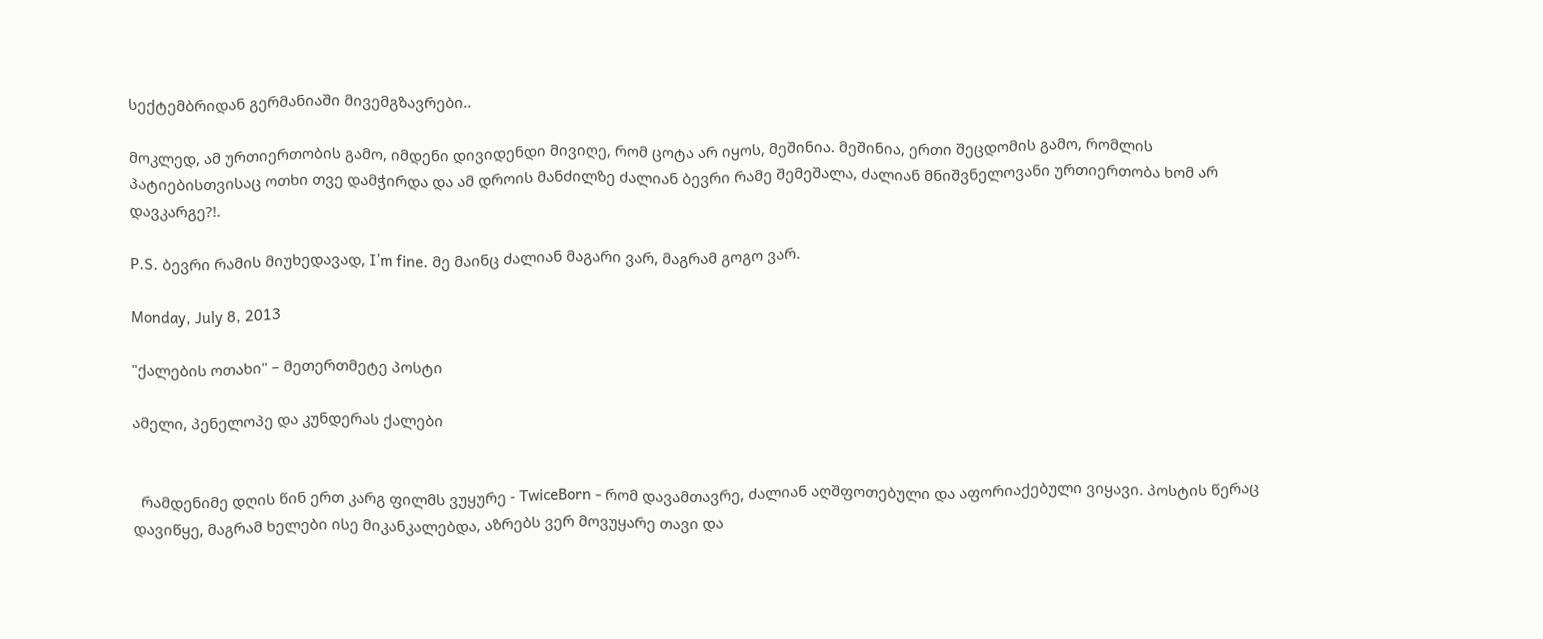სექტემბრიდან გერმანიაში მივემგზავრები..

მოკლედ, ამ ურთიერთობის გამო, იმდენი დივიდენდი მივიღე, რომ ცოტა არ იყოს, მეშინია. მეშინია, ერთი შეცდომის გამო, რომლის პატიებისთვისაც ოთხი თვე დამჭირდა და ამ დროის მანძილზე ძალიან ბევრი რამე შემეშალა, ძალიან მნიშვნელოვანი ურთიერთობა ხომ არ დავკარგე?!.

P.S. ბევრი რამის მიუხედავად, I’m fine. მე მაინც ძალიან მაგარი ვარ, მაგრამ გოგო ვარ.

Monday, July 8, 2013

"ქალების ოთახი" – მეთერთმეტე პოსტი

ამელი, პენელოპე და კუნდერას ქალები


  რამდენიმე დღის წინ ერთ კარგ ფილმს ვუყურე - TwiceBorn - რომ დავამთავრე, ძალიან აღშფოთებული და აფორიაქებული ვიყავი. პოსტის წერაც დავიწყე, მაგრამ ხელები ისე მიკანკალებდა, აზრებს ვერ მოვუყარე თავი და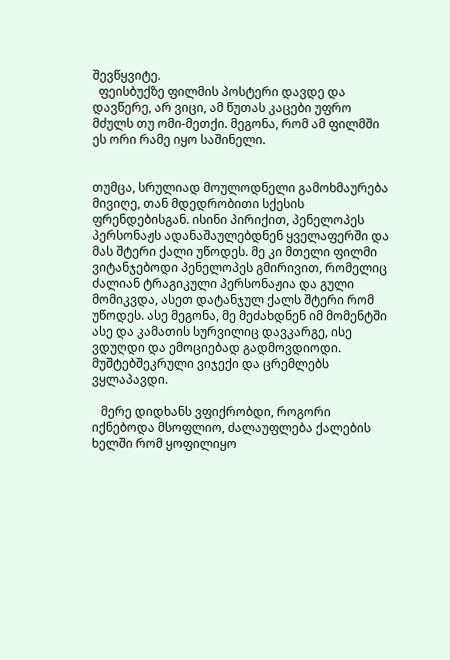შევწყვიტე.
  ფეისბუქზე ფილმის პოსტერი დავდე და დავწერე, არ ვიცი, ამ წუთას კაცები უფრო მძულს თუ ომი-მეთქი. მეგონა, რომ ამ ფილმში ეს ორი რამე იყო საშინელი.


თუმცა, სრულიად მოულოდნელი გამოხმაურება მივიღე, თან მდედრობითი სქესის ფრენდებისგან. ისინი პირიქით, პენელოპეს პერსონაჟს ადანაშაულებდნენ ყველაფერში და მას შტერი ქალი უწოდეს. მე კი მთელი ფილმი ვიტანჯებოდი პენელოპეს გმირივით, რომელიც ძალიან ტრაგიკული პერსონაჟია და გული მომიკვდა, ასეთ დატანჯულ ქალს შტერი რომ უწოდეს. ასე მეგონა, მე მეძახდნენ იმ მომენტში ასე და კამათის სურვილიც დავკარგე, ისე ვდუღდი და ემოციებად გადმოვდიოდი. მუშტებშეკრული ვიჯექი და ცრემლებს ვყლაპავდი.

   მერე დიდხანს ვფიქრობდი, როგორი იქნებოდა მსოფლიო, ძალაუფლება ქალების ხელში რომ ყოფილიყო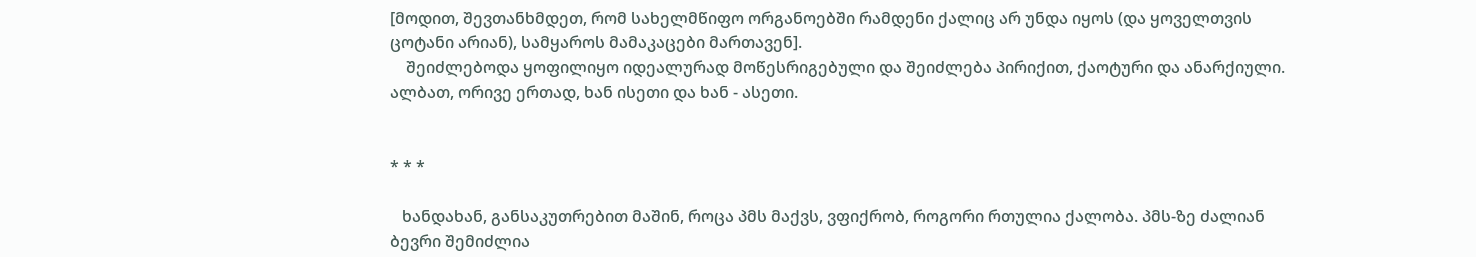[მოდით, შევთანხმდეთ, რომ სახელმწიფო ორგანოებში რამდენი ქალიც არ უნდა იყოს (და ყოველთვის ცოტანი არიან), სამყაროს მამაკაცები მართავენ].
    შეიძლებოდა ყოფილიყო იდეალურად მოწესრიგებული და შეიძლება პირიქით, ქაოტური და ანარქიული. ალბათ, ორივე ერთად, ხან ისეთი და ხან - ასეთი.


* * *

   ხანდახან, განსაკუთრებით მაშინ, როცა პმს მაქვს, ვფიქრობ, როგორი რთულია ქალობა. პმს-ზე ძალიან ბევრი შემიძლია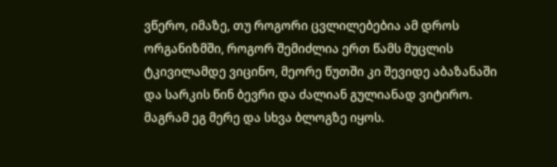ვწერო, იმაზე, თუ როგორი ცვლილებებია ამ დროს ორგანიზმში, როგორ შემიძლია ერთ წამს მუცლის ტკივილამდე ვიცინო, მეორე წუთში კი შევიდე აბაზანაში და სარკის წინ ბევრი და ძალიან გულიანად ვიტირო. მაგრამ ეგ მერე და სხვა ბლოგზე იყოს.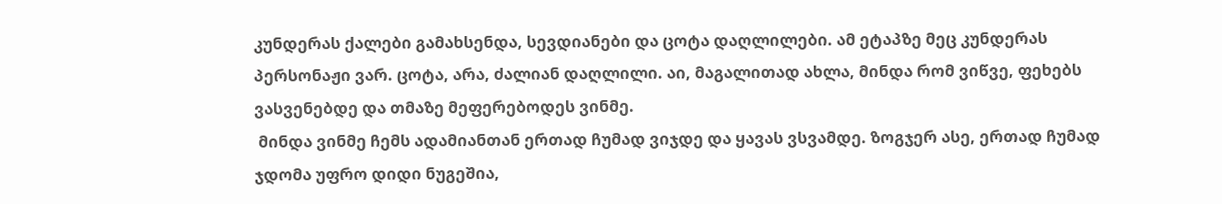კუნდერას ქალები გამახსენდა, სევდიანები და ცოტა დაღლილები. ამ ეტაპზე მეც კუნდერას პერსონაჟი ვარ. ცოტა, არა, ძალიან დაღლილი. აი, მაგალითად ახლა, მინდა რომ ვიწვე, ფეხებს ვასვენებდე და თმაზე მეფერებოდეს ვინმე.
 მინდა ვინმე ჩემს ადამიანთან ერთად ჩუმად ვიჯდე და ყავას ვსვამდე. ზოგჯერ ასე, ერთად ჩუმად ჯდომა უფრო დიდი ნუგეშია,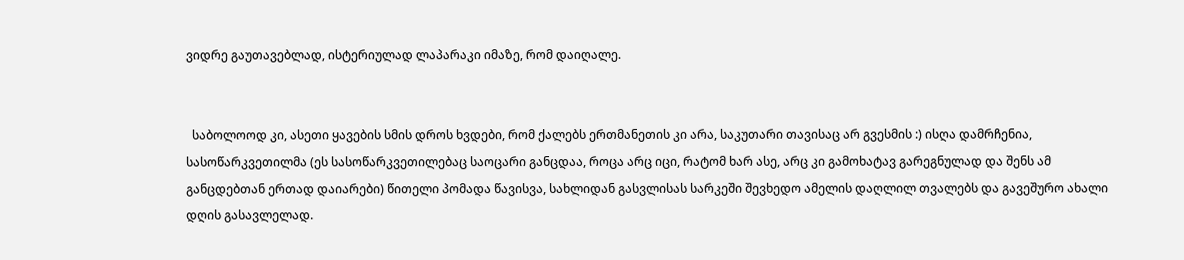ვიდრე გაუთავებლად, ისტერიულად ლაპარაკი იმაზე, რომ დაიღალე.


  საბოლოოდ კი, ასეთი ყავების სმის დროს ხვდები, რომ ქალებს ერთმანეთის კი არა, საკუთარი თავისაც არ გვესმის :) ისღა დამრჩენია, სასოწარკვეთილმა (ეს სასოწარკვეთილებაც საოცარი განცდაა, როცა არც იცი, რატომ ხარ ასე, არც კი გამოხატავ გარეგნულად და შენს ამ განცდებთან ერთად დაიარები) წითელი პომადა წავისვა, სახლიდან გასვლისას სარკეში შევხედო ამელის დაღლილ თვალებს და გავეშურო ახალი დღის გასავლელად.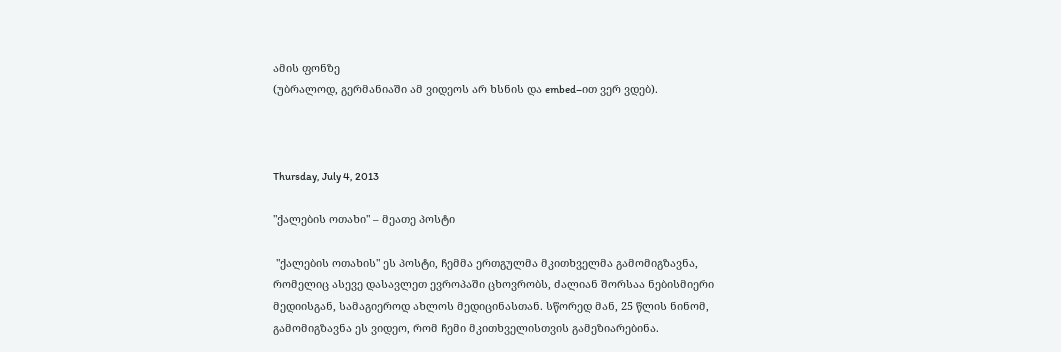ამის ფონზე
(უბრალოდ, გერმანიაში ამ ვიდეოს არ ხსნის და embed–ით ვერ ვდებ).



Thursday, July 4, 2013

"ქალების ოთახი" – მეათე პოსტი

 "ქალების ოთახის" ეს პოსტი, ჩემმა ერთგულმა მკითხველმა გამომიგზავნა, რომელიც ასევე დასავლეთ ევროპაში ცხოვრობს, ძალიან შორსაა ნებისმიერი მედიისგან, სამაგიეროდ ახლოს მედიცინასთან. სწორედ მან, 25 წლის ნინომ, გამომიგზავნა ეს ვიდეო, რომ ჩემი მკითხველისთვის გამეზიარებინა.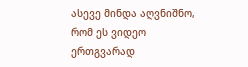ასევე მინდა აღვნიშნო, რომ ეს ვიდეო ერთგვარად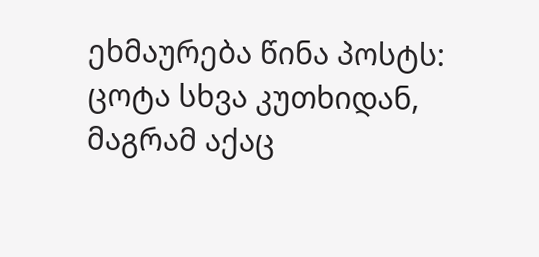ეხმაურება წინა პოსტს: ცოტა სხვა კუთხიდან, მაგრამ აქაც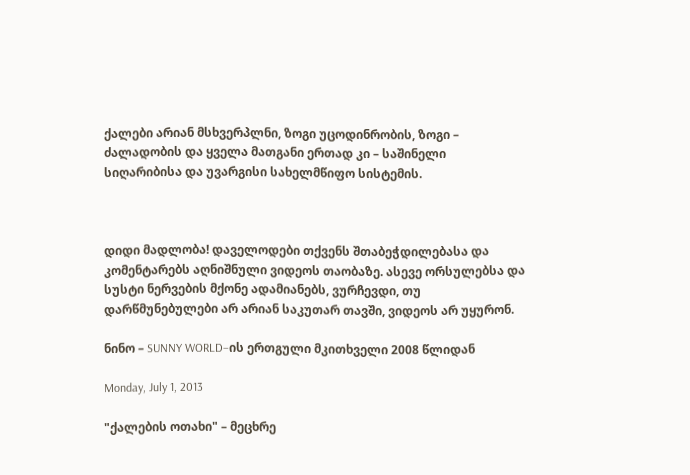ქალები არიან მსხვერპლნი, ზოგი უცოდინრობის, ზოგი – ძალადობის და ყველა მათგანი ერთად კი – საშინელი სიღარიბისა და უვარგისი სახელმწიფო სისტემის.



დიდი მადლობა! დაველოდები თქვენს შთაბეჭდილებასა და კომენტარებს აღნიშნული ვიდეოს თაობაზე. ასევე ორსულებსა და სუსტი ნერვების მქონე ადამიანებს, ვურჩევდი, თუ დარწმუნებულები არ არიან საკუთარ თავში, ვიდეოს არ უყურონ.

ნინო – SUNNY WORLD–ის ერთგული მკითხველი 2008 წლიდან

Monday, July 1, 2013

"ქალების ოთახი" – მეცხრე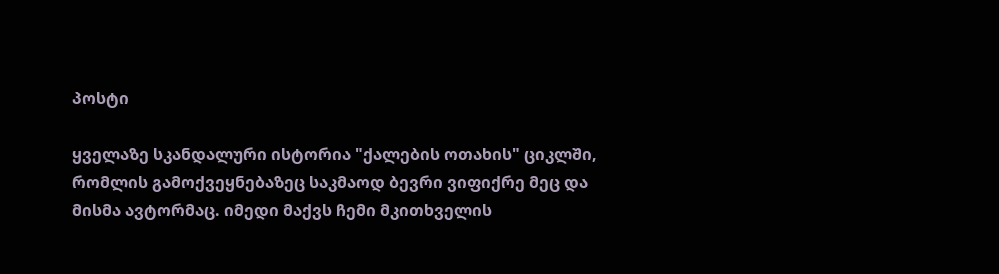პოსტი

ყველაზე სკანდალური ისტორია "ქალების ოთახის" ციკლში, რომლის გამოქვეყნებაზეც საკმაოდ ბევრი ვიფიქრე მეც და მისმა ავტორმაც. იმედი მაქვს ჩემი მკითხველის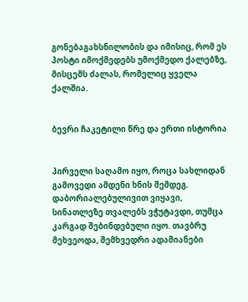გონებაგახსნილობის და იმისიც, რომ ეს პოსტი იმოქმედებს უმოქმედო ქალებზე, მისცემს ძალას, რომელიც ყველა ქალშია.


ბევრი ჩაკეტილი წრე და ერთი ისტორია


პირველი საღამო იყო, როცა სახლიდან გამოვედი ამდენი ხნის შემდეგ.  დაბორიალებულივით ვიყავი, სინათლეზე თვალებს ვჭუტავდი, თუმცა კარგად შებინდებული იყო. თავბრუ მეხვეოდა, შემხვედრი ადამიანები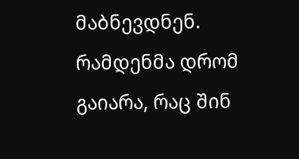მაბნევდნენ. რამდენმა დრომ გაიარა, რაც შინ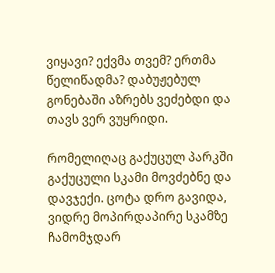ვიყავი? ექვმა თვემ? ერთმა წელიწადმა? დაბუჟებულ გონებაში აზრებს ვეძებდი და თავს ვერ ვუყრიდი.

რომელიღაც გაქუცულ პარკში გაქუცული სკამი მოვძებნე და დავჯექი. ცოტა დრო გავიდა, ვიდრე მოპირდაპირე სკამზე ჩამომჯდარ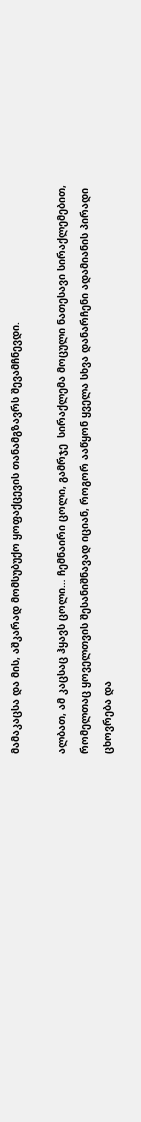მამაკაცსა და მის, აშკარად მომსუბუქო ყოფაქცევის თანამგზავრს შევამჩნევდი.

ალბათ, ამ კაცსაც ჰყავს ცოლი… ჩემნაირი ცოლი, გამრჯე  სირაქლემა მოცული ნათესავი სირაქლემებით, რომელთაც ყოველთვის შესანიშნავად იციან, როგორ ააწყონ ყველა სხვა დანარჩენი ადამიანის პირადი ცხოვრება და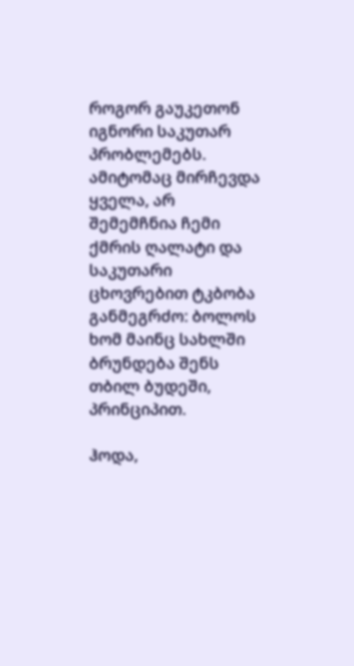როგორ გაუკეთონ იგნორი საკუთარ პრობლემებს. ამიტომაც მირჩევდა ყველა, არ შემემჩნია ჩემი ქმრის ღალატი და საკუთარი ცხოვრებით ტკბობა განმეგრძო: ბოლოს ხომ მაინც სახლში ბრუნდება შენს თბილ ბუდეში, პრინციპით.

ჰოდა,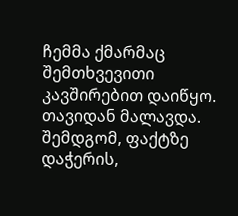ჩემმა ქმარმაც შემთხვევითი კავშირებით დაიწყო. თავიდან მალავდა. შემდგომ, ფაქტზე დაჭერის,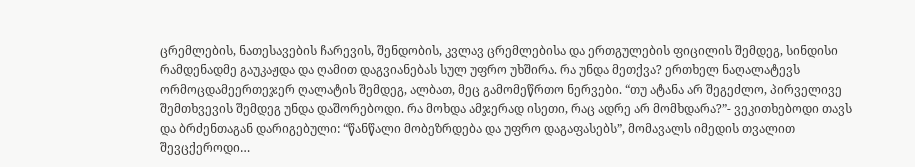ცრემლების, ნათესავების ჩარევის, შენდობის, კვლავ ცრემლებისა და ერთგულების ფიცილის შემდეგ, სინდისი რამდენადმე გაუკაჟდა და ღამით დაგვიანებას სულ უფრო უხშირა. რა უნდა მეთქვა? ერთხელ ნაღალატევს ორმოცდამეერთეჯერ ღალატის შემდეგ, ალბათ, მეც გამომეწრთო ნერვები. “თუ ატანა არ შეგეძლო, პირველივე შემთხვევის შემდეგ უნდა დაშორებოდი. რა მოხდა ამჯერად ისეთი, რაც ადრე არ მომხდარა?”- ვეკითხებოდი თავს და ბრძენთაგან დარიგებული: “წანწალი მობეზრდება და უფრო დაგაფასებს”, მომავალს იმედის თვალით შევცქეროდი…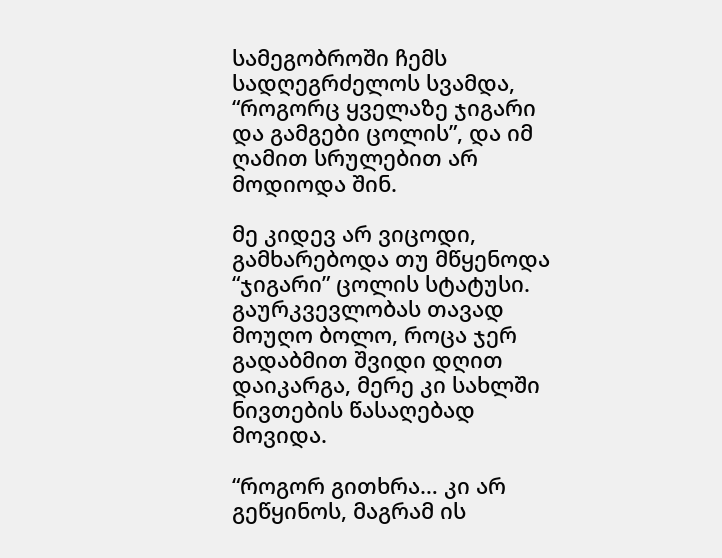სამეგობროში ჩემს სადღეგრძელოს სვამდა, “როგორც ყველაზე ჯიგარი და გამგები ცოლის”, და იმ ღამით სრულებით არ მოდიოდა შინ.

მე კიდევ არ ვიცოდი, გამხარებოდა თუ მწყენოდა “ჯიგარი” ცოლის სტატუსი. გაურკვევლობას თავად მოუღო ბოლო, როცა ჯერ გადაბმით შვიდი დღით დაიკარგა, მერე კი სახლში ნივთების წასაღებად მოვიდა.

“როგორ გითხრა… კი არ გეწყინოს, მაგრამ ის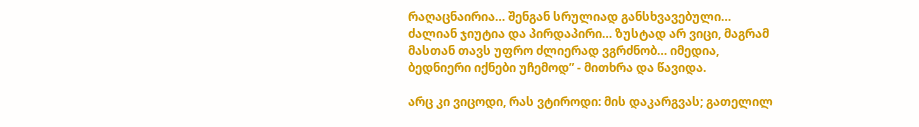რაღაცნაირია… შენგან სრულიად განსხვავებული… ძალიან ჯიუტია და პირდაპირი… ზუსტად არ ვიცი, მაგრამ მასთან თავს უფრო ძლიერად ვგრძნობ… იმედია, ბედნიერი იქნები უჩემოდ” - მითხრა და წავიდა.

არც კი ვიცოდი, რას ვტიროდი: მის დაკარგვას; გათელილ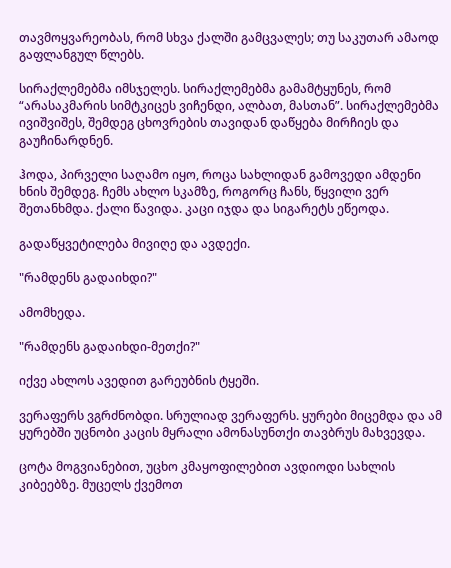თავმოყვარეობას, რომ სხვა ქალში გამცვალეს; თუ საკუთარ ამაოდ გაფლანგულ წლებს.

სირაქლემებმა იმსჯელეს. სირაქლემებმა გამამტყუნეს, რომ “არასაკმარის სიმტკიცეს ვიჩენდი, ალბათ, მასთან”. სირაქლემებმა ივიშვიშეს, შემდეგ ცხოვრების თავიდან დაწყება მირჩიეს და გაუჩინარდნენ.

ჰოდა, პირველი საღამო იყო, როცა სახლიდან გამოვედი ამდენი ხნის შემდეგ. ჩემს ახლო სკამზე, როგორც ჩანს, წყვილი ვერ შეთანხმდა. ქალი წავიდა. კაცი იჯდა და სიგარეტს ეწეოდა.

გადაწყვეტილება მივიღე და ავდექი.

"რამდენს გადაიხდი?"

ამომხედა.

"რამდენს გადაიხდი-მეთქი?"

იქვე ახლოს ავედით გარეუბნის ტყეში.

ვერაფერს ვგრძნობდი. სრულიად ვერაფერს. ყურები მიცემდა და ამ ყურებში უცნობი კაცის მყრალი ამონასუნთქი თავბრუს მახვევდა.

ცოტა მოგვიანებით, უცხო კმაყოფილებით ავდიოდი სახლის კიბეებზე. მუცელს ქვემოთ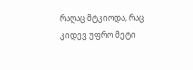რაღაც მტკიოდა, რაც კიდევ უფრო მეტი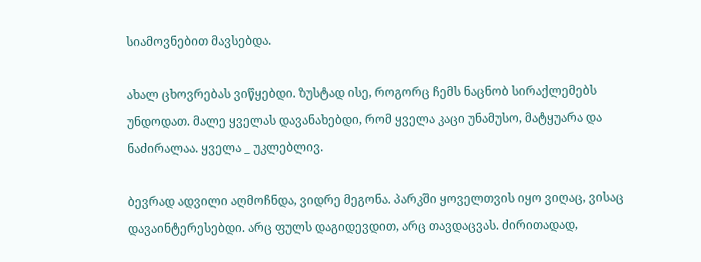სიამოვნებით მავსებდა.

ახალ ცხოვრებას ვიწყებდი. ზუსტად ისე, როგორც ჩემს ნაცნობ სირაქლემებს უნდოდათ. მალე ყველას დავანახებდი, რომ ყველა კაცი უნამუსო, მატყუარა და ნაძირალაა. ყველა _ უკლებლივ.

ბევრად ადვილი აღმოჩნდა, ვიდრე მეგონა. პარკში ყოველთვის იყო ვიღაც, ვისაც დავაინტერესებდი. არც ფულს დაგიდევდით, არც თავდაცვას. ძირითადად,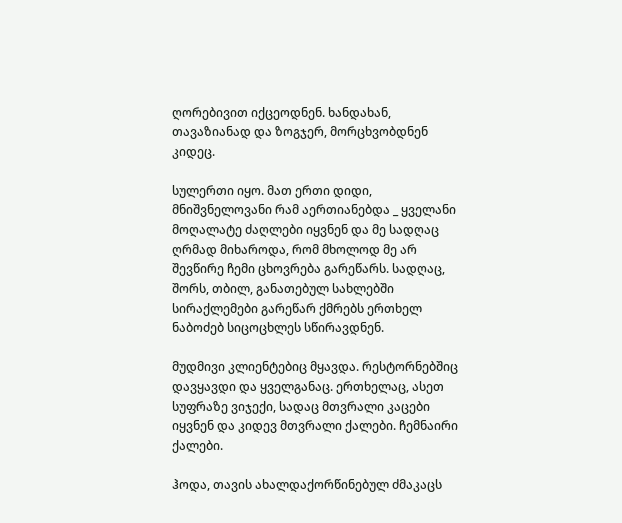ღორებივით იქცეოდნენ. ხანდახან, თავაზიანად და ზოგჯერ, მორცხვობდნენ კიდეც.

სულერთი იყო. მათ ერთი დიდი, მნიშვნელოვანი რამ აერთიანებდა _ ყველანი მოღალატე ძაღლები იყვნენ და მე სადღაც ღრმად მიხაროდა, რომ მხოლოდ მე არ შევწირე ჩემი ცხოვრება გარეწარს. სადღაც, შორს, თბილ, განათებულ სახლებში სირაქლემები გარეწარ ქმრებს ერთხელ ნაბოძებ სიცოცხლეს სწირავდნენ.

მუდმივი კლიენტებიც მყავდა. რესტორნებშიც დავყავდი და ყველგანაც. ერთხელაც, ასეთ სუფრაზე ვიჯექი, სადაც მთვრალი კაცები იყვნენ და კიდევ მთვრალი ქალები. ჩემნაირი ქალები.

ჰოდა, თავის ახალდაქორწინებულ ძმაკაცს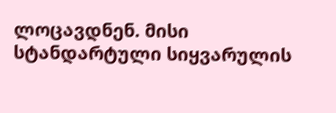ლოცავდნენ. მისი სტანდარტული სიყვარულის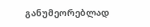განუმეორებლად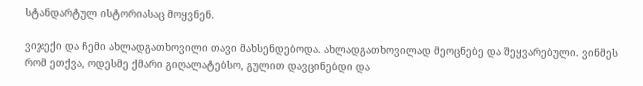სტანდარტულ ისტორიასაც მოყვნენ.

ვიჯექი და ჩემი ახლადგათხოვილი თავი მახსენდებოდა. ახლადგათხოვილად მეოცნებე და შეყვარებული. ვინმეს რომ ეთქვა, ოდესმე ქმარი გიღალატებსო, გულით დავცინებდი და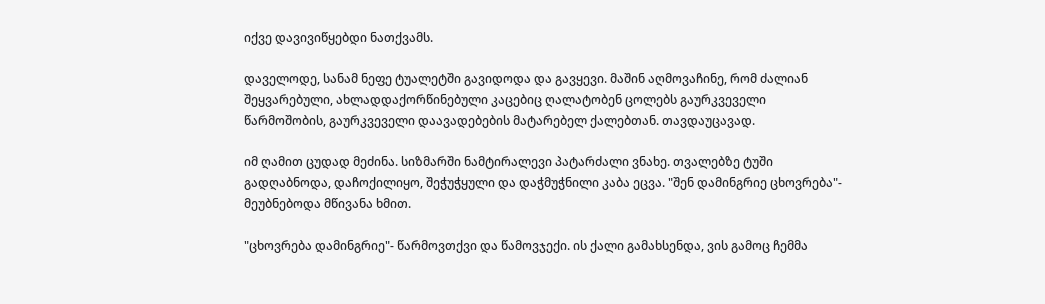იქვე დავივიწყებდი ნათქვამს.

დაველოდე, სანამ ნეფე ტუალეტში გავიდოდა და გავყევი. მაშინ აღმოვაჩინე, რომ ძალიან შეყვარებული, ახლადდაქორწინებული კაცებიც ღალატობენ ცოლებს გაურკვეველი წარმოშობის, გაურკვეველი დაავადებების მატარებელ ქალებთან. თავდაუცავად.

იმ ღამით ცუდად მეძინა. სიზმარში ნამტირალევი პატარძალი ვნახე. თვალებზე ტუში გადღაბნოდა, დაჩოქილიყო, შეჭუჭყული და დაჭმუჭნილი კაბა ეცვა. "შენ დამინგრიე ცხოვრება"- მეუბნებოდა მწივანა ხმით.

"ცხოვრება დამინგრიე"- წარმოვთქვი და წამოვჯექი. ის ქალი გამახსენდა, ვის გამოც ჩემმა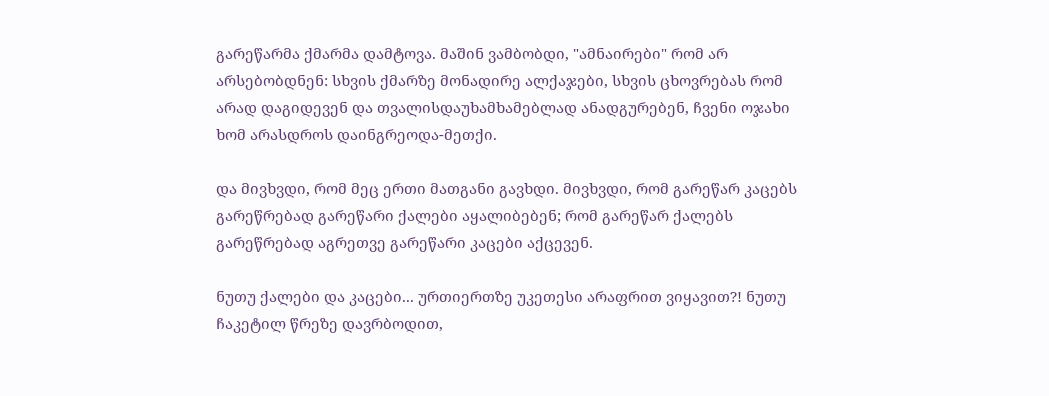გარეწარმა ქმარმა დამტოვა. მაშინ ვამბობდი, "ამნაირები" რომ არ არსებობდნენ: სხვის ქმარზე მონადირე ალქაჯები, სხვის ცხოვრებას რომ არად დაგიდევენ და თვალისდაუხამხამებლად ანადგურებენ, ჩვენი ოჯახი ხომ არასდროს დაინგრეოდა-მეთქი.

და მივხვდი, რომ მეც ერთი მათგანი გავხდი. მივხვდი, რომ გარეწარ კაცებს გარეწრებად გარეწარი ქალები აყალიბებენ; რომ გარეწარ ქალებს გარეწრებად აგრეთვე გარეწარი კაცები აქცევენ.

ნუთუ ქალები და კაცები... ურთიერთზე უკეთესი არაფრით ვიყავით?! ნუთუ ჩაკეტილ წრეზე დავრბოდით,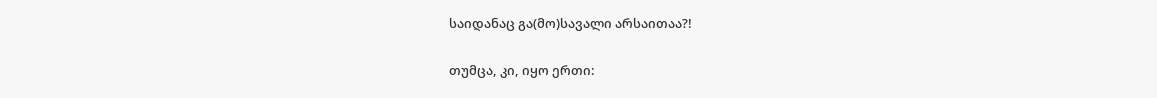საიდანაც გა(მო)სავალი არსაითაა?!

თუმცა, კი, იყო ერთი: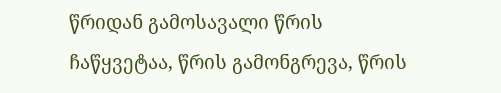წრიდან გამოსავალი წრის ჩაწყვეტაა, წრის გამონგრევა, წრის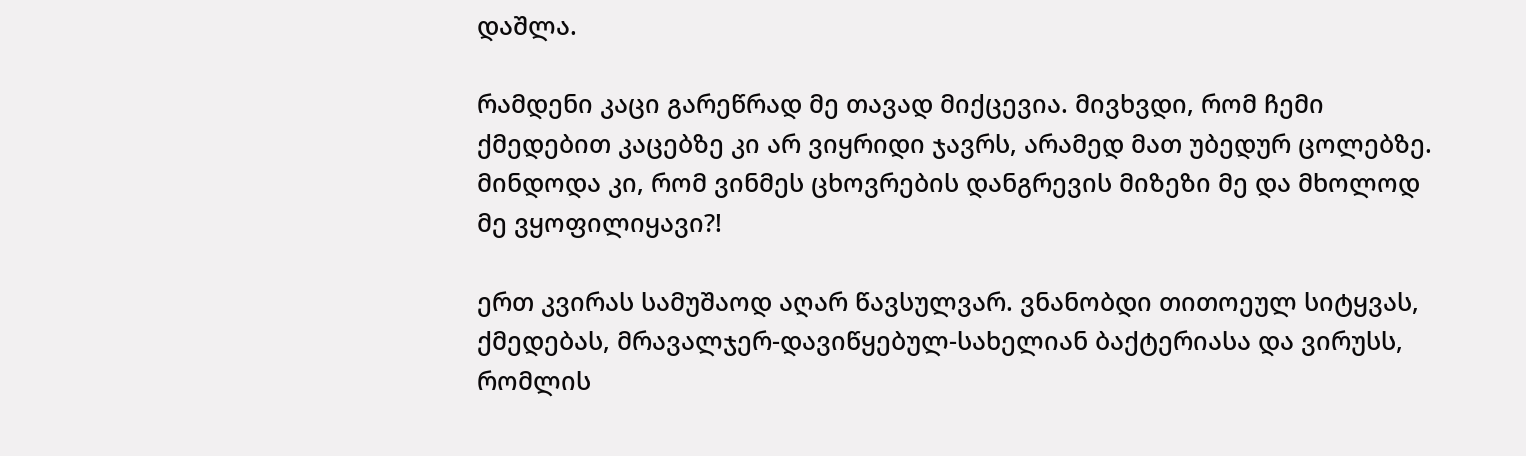დაშლა.

რამდენი კაცი გარეწრად მე თავად მიქცევია. მივხვდი, რომ ჩემი ქმედებით კაცებზე კი არ ვიყრიდი ჯავრს, არამედ მათ უბედურ ცოლებზე. მინდოდა კი, რომ ვინმეს ცხოვრების დანგრევის მიზეზი მე და მხოლოდ მე ვყოფილიყავი?!

ერთ კვირას სამუშაოდ აღარ წავსულვარ. ვნანობდი თითოეულ სიტყვას, ქმედებას, მრავალჯერ-დავიწყებულ-სახელიან ბაქტერიასა და ვირუსს, რომლის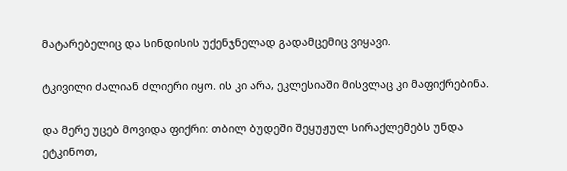მატარებელიც და სინდისის უქენჯნელად გადამცემიც ვიყავი.

ტკივილი ძალიან ძლიერი იყო. ის კი არა, ეკლესიაში მისვლაც კი მაფიქრებინა.

და მერე უცებ მოვიდა ფიქრი: თბილ ბუდეში შეყუჟულ სირაქლემებს უნდა ეტკინოთ,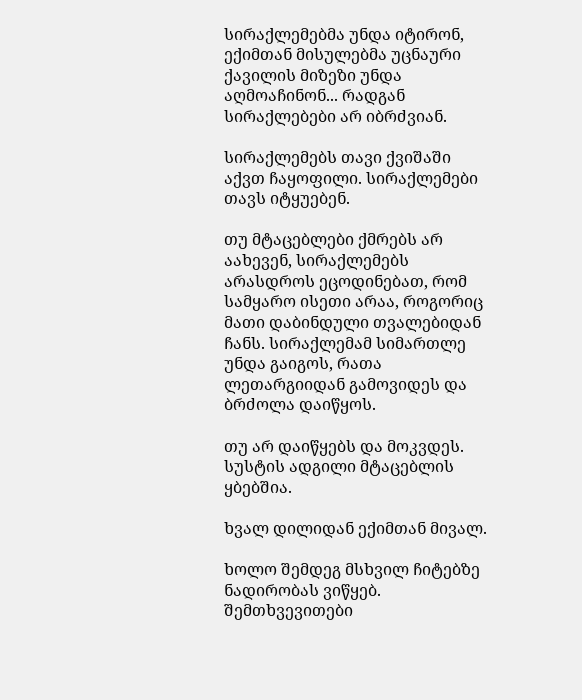სირაქლემებმა უნდა იტირონ, ექიმთან მისულებმა უცნაური ქავილის მიზეზი უნდა აღმოაჩინონ... რადგან სირაქლებები არ იბრძვიან.

სირაქლემებს თავი ქვიშაში აქვთ ჩაყოფილი. სირაქლემები თავს იტყუებენ.

თუ მტაცებლები ქმრებს არ აახევენ, სირაქლემებს არასდროს ეცოდინებათ, რომ სამყარო ისეთი არაა, როგორიც მათი დაბინდული თვალებიდან ჩანს. სირაქლემამ სიმართლე უნდა გაიგოს, რათა ლეთარგიიდან გამოვიდეს და ბრძოლა დაიწყოს.

თუ არ დაიწყებს და მოკვდეს. სუსტის ადგილი მტაცებლის ყბებშია.

ხვალ დილიდან ექიმთან მივალ.

ხოლო შემდეგ მსხვილ ჩიტებზე ნადირობას ვიწყებ. შემთხვევითები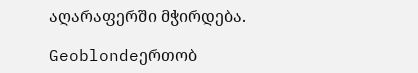აღარაფერში მჭირდება.

Geoblondeერთობ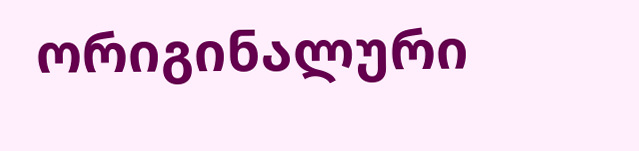ორიგინალური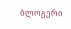ბლოგერი